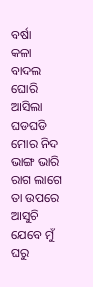ବର୍ଷା
କଳା ବାଦଲ ଘୋରି ଆସିଲା ଘଡଘଡି ମୋର ନିଦ ଭାଙ୍ଗ ଭାରି ରାଗ ଲାଗେ ତା ଉପରେ ଆସୁଚି ଯେବେ ମୁଁ ଘରୁ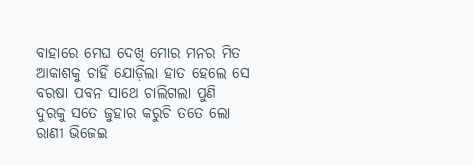ବାହାରେ ମେଘ ଦେଖି ମୋର ମନର ମିତ ଆକାଶକୁ ଚାହିଁ ଯୋଡ଼ିଲା ହାତ ହେଲେ ସେ ବରଷା ପବନ ସାଥେ ଚାଲିଗଲା ପୁଣି ଦୁରକୁ ସତେ ଜୁହାର କରୁଚି ତତେ ଲୋ ରାଣୀ ଭିଜେଇ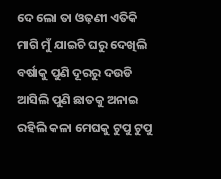ଦେ ଲୋ ତା ଓଢ଼ଣୀ ଏତିକି ମାଗି ମୁଁ ଯାଇଚି ଘରୁ ଦେଖିଲି ବର୍ଷାକୁ ପୁଣି ଦୂରରୁ ଦଉଡି ଆସିଲି ପୁଣି ଛାତକୁ ଅନାଇ ରହିଲି କଳା ମେଘକୁ ଟୁପୁ ଟୁପୁ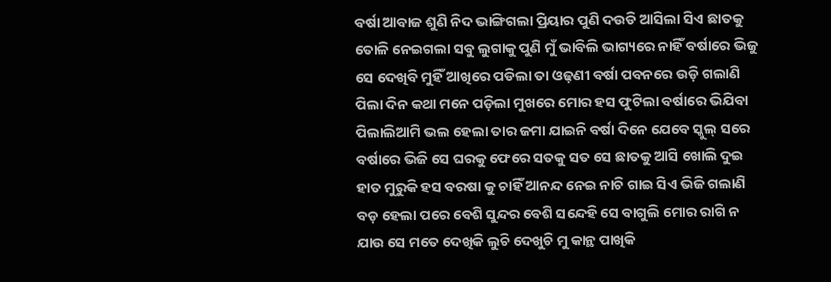ବର୍ଷା ଆବାଜ ଶୁଣି ନିଦ ଭାଙ୍ଗିଗଲା ପ୍ରିୟାର ପୁଣି ଦଉଡି ଆସିଲା ସିଏ ଛାତକୁ ତୋଳି ନେଇଗଲା ସବୁ ଲୁଗାକୁ ପୁଣି ମୁଁ ଭାବିଲି ଭାଗ୍ୟରେ ନାହିଁ ବର୍ଷାରେ ଭିଜୁ ସେ ଦେଖିବି ମୁହିଁ ଆଖିରେ ପଡିଲା ତା ଓଢ଼ଣୀ ବର୍ଷା ପବନରେ ଉଡ଼ି ଗଲାଣି ପିଲା ଦିନ କଥା ମନେ ପଡ଼ିଲା ମୁଖରେ ମୋର ହସ ଫୁଟିଲା ବର୍ଷାରେ ଭିଯିବା ପିଲାଲିଆମି ଭଲ ହେଲା ତାର ଜମା ଯାଇନି ବର୍ଷା ଦିନେ ଯେବେ ସ୍କୁଲ୍ ସରେ ବର୍ଷାରେ ଭିଜି ସେ ଘରକୁ ଫେରେ ସତକୁ ସତ ସେ ଛାତକୁ ଆସି ଖୋଲି ଦୁଇ ହାତ ମୁରୁକି ହସ ବରଷା କୁ ଚାହିଁ ଆନନ୍ଦ ନେଇ ନାଚି ଗାଇ ସିଏ ଭିଜି ଗଲାଣି ବଡ଼ ହେଲା ପରେ ବେଶି ସୁନ୍ଦର ବେଶି ସନ୍ଦେହି ସେ ବାଗୁଲି ମୋର ରାଗି ନ ଯାଉ ସେ ମତେ ଦେଖିକି ଲୁଚି ଦେଖୁଚି ମୁ କାନ୍ଥ ପାଖିକି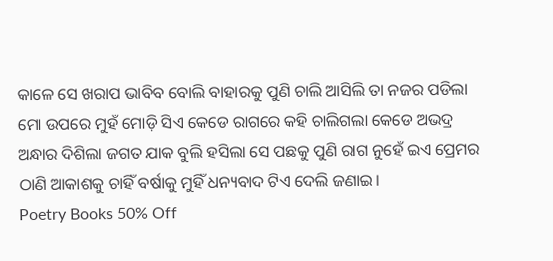କାଳେ ସେ ଖରାପ ଭାବିବ ବୋଲି ବାହାରକୁ ପୁଣି ଚାଲି ଆସିଲି ତା ନଜର ପଡିଲା ମୋ ଉପରେ ମୁହଁ ମୋଡ଼ି ସିଏ କେଡେ ରାଗରେ କହି ଚାଲିଗଲା କେଡେ ଅଭଦ୍ର ଅନ୍ଧାର ଦିଶିଲା ଜଗତ ଯାକ ବୁଲି ହସିଲା ସେ ପଛକୁ ପୁଣି ରାଗ ନୁହେଁ ଇଏ ପ୍ରେମର ଠାଣି ଆକାଶକୁ ଚାହିଁ ବର୍ଷାକୁ ମୁହିଁ ଧନ୍ୟବାଦ ଟିଏ ଦେଲି ଜଣାଇ।
Poetry Books 50% Off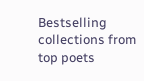Bestselling collections from top poets